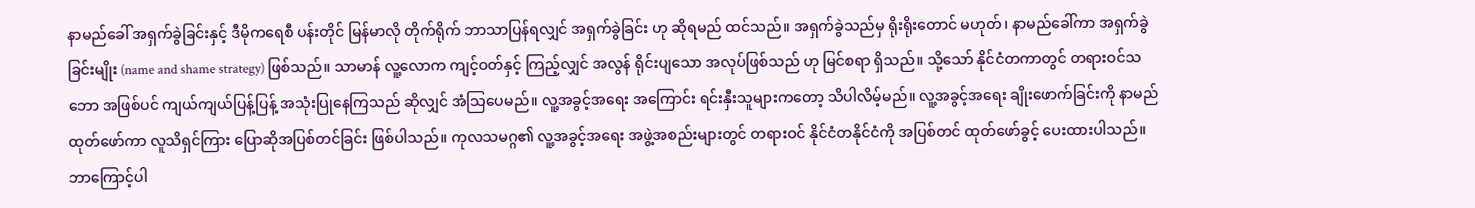နာမည်ခေါ် အရှက်ခွဲခြင်းနှင့် ဒီမိုကရေစီ ပန်းတိုင် မြန်မာလို တိုက်ရိုက် ဘာသာပြန်ရလျှင် အရှက်ခွဲခြင်း ဟု ဆိုရမည် ထင်သည်။ အရှက်ခွဲသည်မှ ရိုးရိုးတောင် မဟုတ်၊ နာမည်ခေါ်ကာ အရှက်ခွဲခြင်းမျိုး (name and shame strategy) ဖြစ်သည်။ သာမာန် လူ့လောက ကျင့်ဝတ်နှင့် ကြည့်လျှင် အလွန် ရိုင်းပျသော အလုပ်ဖြစ်သည် ဟု မြင်စရာ ရှိသည်။ သို့သော် နိုင်ငံတကာတွင် တရားဝင်သဘော အဖြစ်ပင် ကျယ်ကျယ်ပြန့်ပြန့် အသုံးပြုနေကြသည် ဆိုလျှင် အံသြပေမည်။ လူ့အခွင့်အရေး အကြောင်း ရင်းနှီးသူများကတော့ သိပါလိမ့်မည်။ လူ့အခွင့်အရေး ချိုးဖောက်ခြင်းကို နာမည်ထုတ်ဖော်ကာ လူသိရှင်ကြား ပြောဆိုအပြစ်တင်ခြင်း ဖြစ်ပါသည်။ ကုလသမဂ္ဂ၏ လူ့အခွင့်အရေး အဖွဲ့အစည်းများတွင် တရားဝင် နိုင်ငံတနိုင်ငံကို အပြစ်တင် ထုတ်ဖော်ခွင့် ပေးထားပါသည်။ ဘာကြောင့်ပါ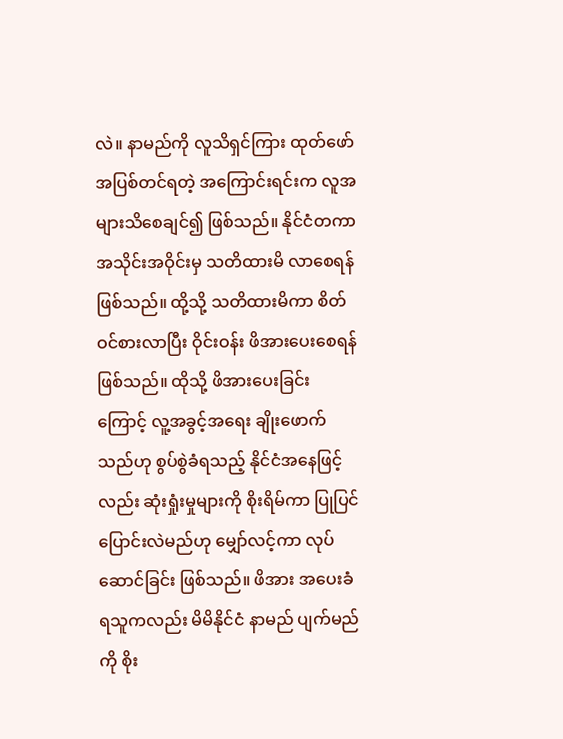လဲ။ နာမည်ကို လူသိရှင်ကြား ထုတ်ဖော် အပြစ်တင်ရတဲ့ အကြောင်းရင်းက လူအများသိစေချင်၍ ဖြစ်သည်။ နိုင်ငံတကာ အသိုင်းအဝိုင်းမှ သတိထားမိ လာစေရန် ဖြစ်သည်။ ထို့သို့ သတိထားမိကာ စိတ်ဝင်စားလာပြီး ဝိုင်းဝန်း ဖိအားပေးစေရန် ဖြစ်သည်။ ထိုသို့ ဖိအားပေးခြင်းကြောင့် လူ့အခွင့်အရေး ချိုးဖောက်သည်ဟု စွပ်စွဲခံရသည့် နိုင်ငံအနေဖြင့်လည်း ဆုံးရှုံးမှုများကို စိုးရိမ်ကာ ပြုပြင်ပြောင်းလဲမည်ဟု မျှော်လင့်ကာ လုပ်ဆောင်ခြင်း ဖြစ်သည်။ ဖိအား အပေးခံရသူကလည်း မိမိနိုင်ငံ နာမည် ပျက်မည်ကို စိုး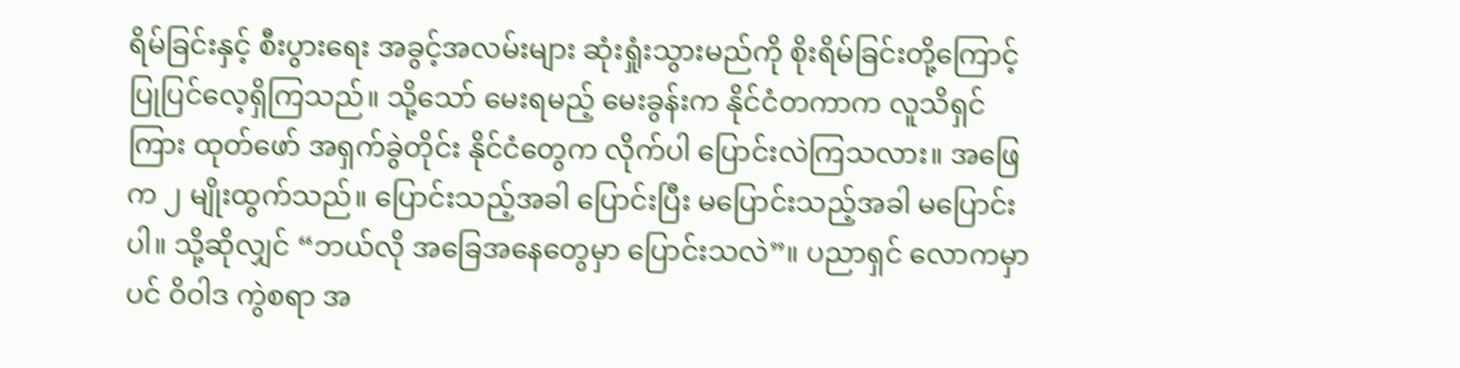ရိမ်ခြင်းနှင့် စီးပွားရေး အခွင့်အလမ်းများ ဆုံးရှုံးသွားမည်ကို စိုးရိမ်ခြင်းတို့ကြောင့် ပြုပြင်လေ့ရှိကြသည်။ သို့သော် မေးရမည့် မေးခွန်းက နိုင်ငံတကာက လူသိရှင်ကြား ထုတ်ဖော် အရှက်ခွဲတိုင်း နိုင်ငံတွေက လိုက်ပါ ပြောင်းလဲကြသလား။ အဖြေက ၂ မျိုးထွက်သည်။ ပြောင်းသည့်အခါ ပြောင်းပြီး မပြောင်းသည့်အခါ မပြောင်းပါ။ သို့ဆိုလျှင် “ဘယ်လို အခြေအနေတွေမှာ ပြောင်းသလဲ”။ ပညာရှင် လောကမှာပင် ဝိဝါဒ ကွဲစရာ အ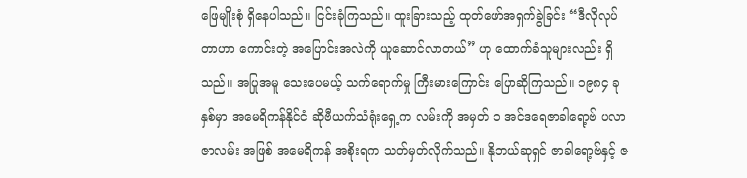ဖြေမျိုးစုံ ရှိနေပါသည်။ ငြင်းခုံကြသည်။ ထူးခြားသည့် ထုတ်ဖော်အရှက်ခွဲခြင်း “ဒီလိုလုပ်တာဟာ ကောင်းတဲ့ အပြောင်းအလဲကို ယူဆောင်လာတယ်” ဟု ထောက်ခံသူများလည်း ရှိသည်။ အပြုအမူ သေးပေမယ့် သက်ရောက်မှု ကြီးမားကြောင်း ပြောဆိုကြသည်။ ၁၉၈၄ ခုနှစ်မှာ အမေရိကန်နိုင်ငံ ဆိုဗီယက်သံရုံးရှေ့က လမ်းကို အမှတ် ၁ အင်ဒရေဇာခါရော့ဗ် ပလာဇာလမ်း အဖြစ် အမေရိကန် အစိုးရက သတ်မှတ်လိုက်သည်။ နိုဘယ်ဆုရှင် ဇာခါရော့ဗ်နှင့် ဇ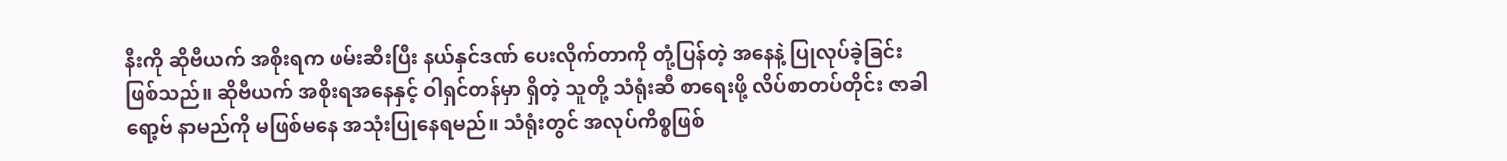နီးကို ဆိုဗီယက် အစိုးရက ဖမ်းဆီးပြီး နယ်နှင်ဒဏ် ပေးလိုက်တာကို တုံ့ပြန်တဲ့ အနေနဲ့ ပြုလုပ်ခဲ့ခြင်း ဖြစ်သည်။ ဆိုဗီယက် အစိုးရအနေနှင့် ဝါရှင်တန်မှာ ရှိတဲ့ သူတို့ သံရုံးဆီ စာရေးဖို့ လိပ်စာတပ်တိုင်း ဇာခါရော့ဗ် နာမည်ကို မဖြစ်မနေ အသုံးပြုနေရမည်။ သံရုံးတွင် အလုပ်ကိစ္စဖြစ်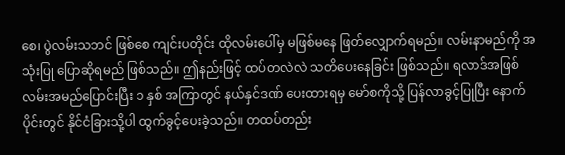စေ၊ ပွဲလမ်းသဘင် ဖြစ်စေ ကျင်းပတိုင်း ထိုလမ်းပေါ်မှ မဖြစ်မနေ ဖြတ်လျှောက်ရမည်။ လမ်းနာမည်ကို အသုံးပြု ပြောဆိုရမည် ဖြစ်သည်။ ဤနည်းဖြင့် ထပ်တလဲလဲ သတိပေးနေခြင်း ဖြစ်သည်။ ရလာဒ်အဖြစ် လမ်းအမည်ပြောင်းပြီး ၁ နှစ် အကြာတွင် နယ်နှင်ဒဏ် ပေးထားရမှ မော်စကိုသို့ ပြန်လာခွင့်ပြုပြီး နောက်ပိုင်းတွင် နိုင်ငံခြားသို့ပါ ထွက်ခွင့်ပေးခဲ့သည်။ တထပ်တည်း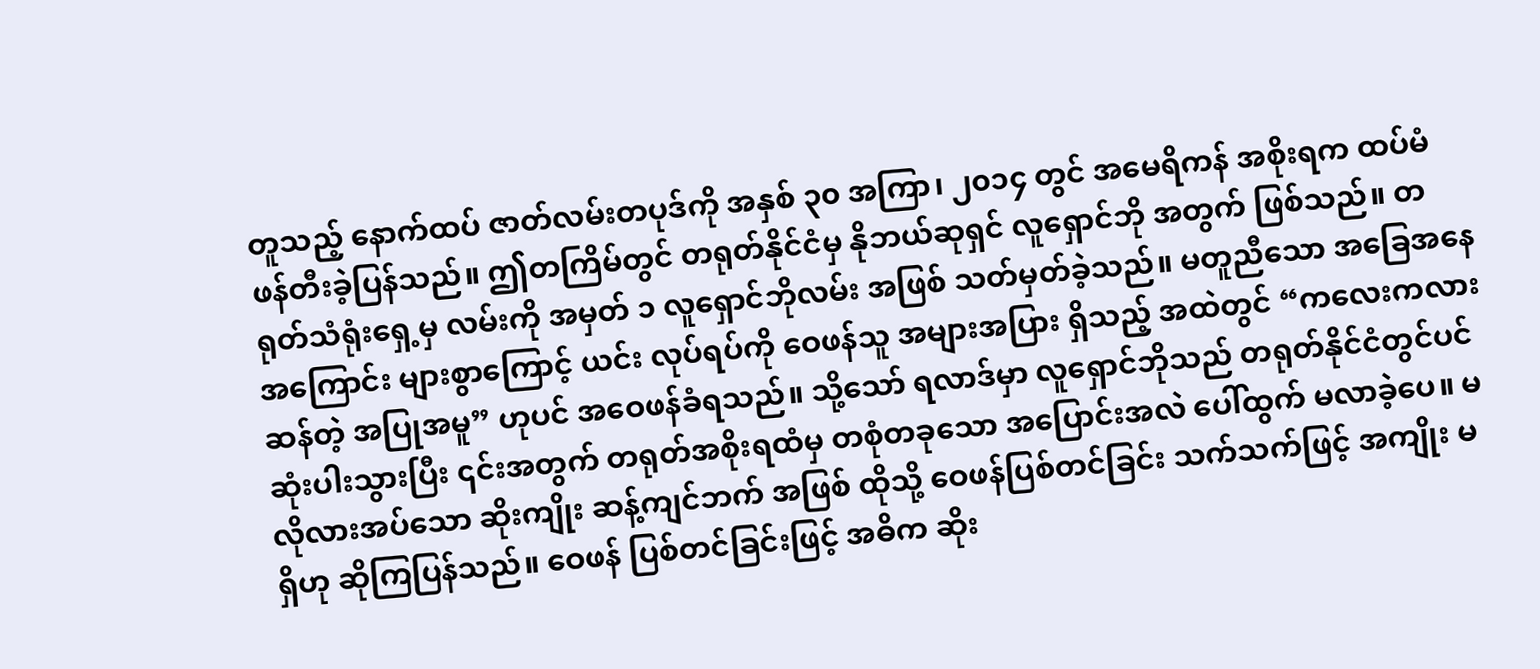တူသည့် နောက်ထပ် ဇာတ်လမ်းတပုဒ်ကို အနှစ် ၃၀ အကြာ၊ ၂၀၁၄ တွင် အမေရိကန် အစိုးရက ထပ်မံ ဖန်တီးခဲ့ပြန်သည်။ ဤတကြိမ်တွင် တရုတ်နိုင်ငံမှ နိုဘယ်ဆုရှင် လူရှောင်ဘို အတွက် ဖြစ်သည်။ တရုတ်သံရုံးရှေ့မှ လမ်းကို အမှတ် ၁ လူရှောင်ဘိုလမ်း အဖြစ် သတ်မှတ်ခဲ့သည်။ မတူညီသော အခြေအနေအကြောင်း များစွာကြောင့် ယင်း လုပ်ရပ်ကို ဝေဖန်သူ အများအပြား ရှိသည့် အထဲတွင် “ကလေးကလားဆန်တဲ့ အပြုအမူ” ဟုပင် အဝေဖန်ခံရသည်။ သို့သော် ရလာဒ်မှာ လူရှောင်ဘိုသည် တရုတ်နိုင်ငံတွင်ပင် ဆုံးပါးသွားပြီး ၎င်းအတွက် တရုတ်အစိုးရထံမှ တစုံတခုသော အပြောင်းအလဲ ပေါ်ထွက် မလာခဲ့ပေ။ မလိုလားအပ်သော ဆိုးကျိုး ဆန့်ကျင်ဘက် အဖြစ် ထိုသို့ ဝေဖန်ပြစ်တင်ခြင်း သက်သက်ဖြင့် အကျိုး မရှိဟု ဆိုကြပြန်သည်။ ဝေဖန် ပြစ်တင်ခြင်းဖြင့် အဓိက ဆိုး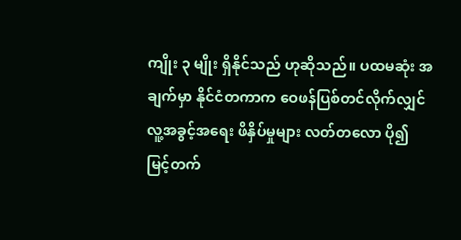ကျိုး ၃ မျိုး ရှိနိုင်သည် ဟုဆိုသည်။ ပထမဆုံး အချက်မှာ နိုင်ငံတကာက ဝေဖန်ပြစ်တင်လိုက်လျှင် လူ့အခွင့်အရေး ဖိနှိပ်မှုများ လတ်တလော ပို၍ မြင့်တက်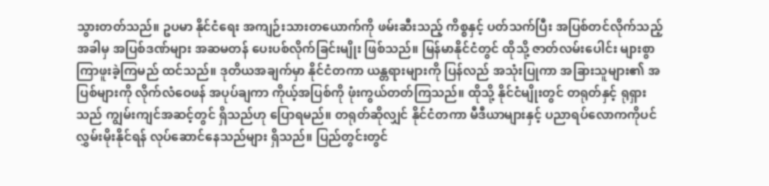သွားတတ်သည်။ ဥပမာ နိုင်ငံရေး အကျဉ်းသားတယောက်ကို ဖမ်းဆီးသည့် ကိစ္စနှင့် ပတ်သက်ပြီး အပြစ်တင်လိုက်သည့် အခါမှ အပြစ်ဒဏ်များ အဆမတန် ပေးပစ်လိုက်ခြင်းမျိုး ဖြစ်သည်။ မြန်မာနိုင်ငံတွင် ထိုသို့ ဇာတ်လမ်းပေါင်း များစွာ ကြာဖူးခဲ့ကြမည် ထင်သည်။ ဒုတိယအချက်မှာ နိုင်ငံတကာ ယန္တရားများကို ပြန်လည် အသုံးပြုကာ အခြားသူများ၏ အပြစ်များကို လိုက်လံဝေဖန် အပုပ်ချကာ ကိုယ့်အပြစ်ကို ဖုံးကွယ်တတ်ကြသည်။ ထိုသို့ နိုင်ငံမျိုးတွင် တရုတ်နှင့် ရုရှားသည် ကျွမ်းကျင်အဆင့်တွင် ရှိသည်ဟု ပြောရမည်။ တရုတ်ဆိုလျှင် နိုင်ငံတကာ မီဒီယာများနှင့် ပညာရပ်လောကကိုပင် လွှမ်းမိုးနိုင်ရန် လုပ်ဆောင်နေသည်များ ရှိသည်။ ပြည်တွင်းတွင်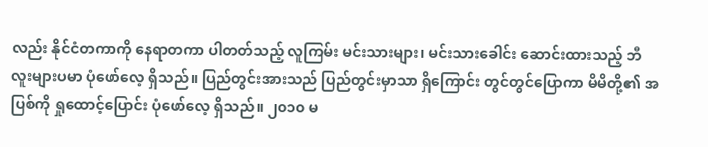လည်း နိုင်ငံတကာကို နေရာတကာ ပါတတ်သည့် လူကြမ်း မင်းသားများ၊ မင်းသားခေါင်း ဆောင်းထားသည့် ဘီလူးများပမာ ပုံဖော်လေ့ ရှိသည်။ ပြည်တွင်းအားသည် ပြည်တွင်းမှာသာ ရှိကြောင်း တွင်တွင်ပြောကာ မိမိတို့၏ အပြစ်ကို ရှုထောင့်ပြောင်း ပုံဖော်လေ့ ရှိသည်။ ၂၀၁၀ မ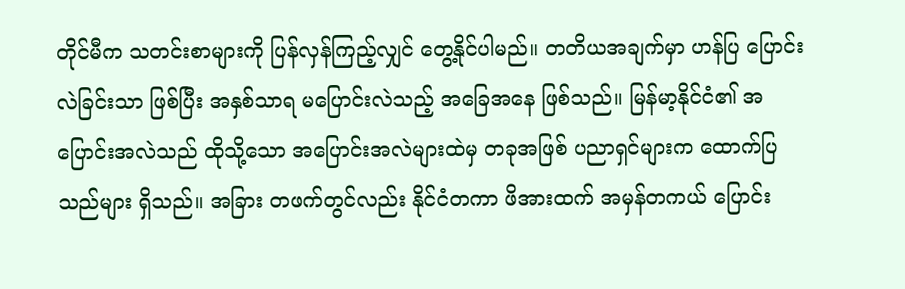တိုင်မီက သတင်းစာများကို ပြန်လှန်ကြည့်လျှင် တွေ့နိုင်ပါမည်။ တတိယအချက်မှာ ဟန်ပြ ပြောင်းလဲခြင်းသာ ဖြစ်ပြီး အနှစ်သာရ မပြောင်းလဲသည့် အခြေအနေ ဖြစ်သည်။ မြန်မာ့နိုင်ငံ၏ အပြောင်းအလဲသည် ထိုသို့သော အပြောင်းအလဲများထဲမှ တခုအဖြစ် ပညာရှင်များက ထောက်ပြသည်များ ရှိသည်။ အခြား တဖက်တွင်လည်း နိုင်ငံတကာ ဖိအားထက် အမှန်တကယ် ပြောင်း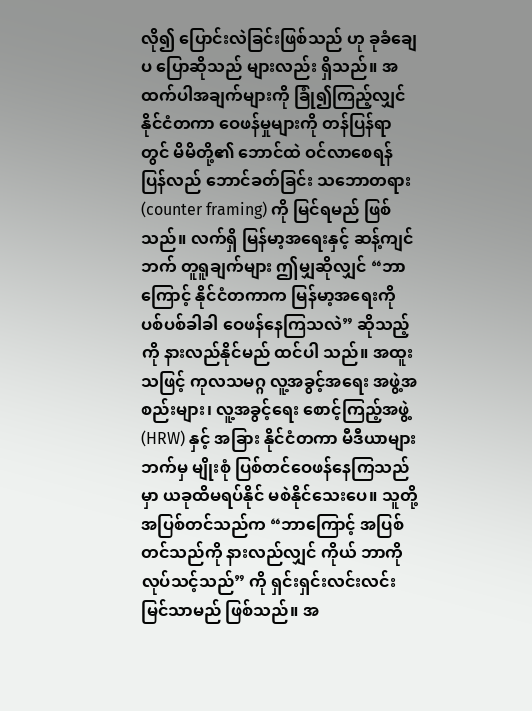လို၍ ပြောင်းလဲခြင်းဖြစ်သည် ဟု ခုခံချေပ ပြောဆိုသည် များလည်း ရှိသည်။ အထက်ပါအချက်များကို ခြုံ၍ကြည့်လျှင် နိုင်ငံတကာ ဝေဖန်မှုများကို တန်ပြန်ရာတွင် မိမိတို့၏ ဘောင်ထဲ ဝင်လာစေရန် ပြန်လည် ဘောင်ခတ်ခြင်း သဘောတရား (counter framing) ကို မြင်ရမည် ဖြစ်သည်။ လက်ရှိ မြန်မာ့အရေးနှင့် ဆန့်ကျင်ဘက် တူရူချက်များ ဤမျှဆိုလျှင် “ဘာကြောင့် နိုင်ငံတကာက မြန်မာ့အရေးကို ပစ်ပစ်ခါခါ ဝေဖန်နေကြသလဲ” ဆိုသည့်ကို နားလည်နိုင်မည် ထင်ပါ သည်။ အထူးသဖြင့် ကုလသမဂ္ဂ လူ့အခွင့်အရေး အဖွဲ့အစည်းများ၊ လူ့အခွင့်ရေး စောင့်ကြည့်အဖွဲ့ (HRW) နှင့် အခြား နိုင်ငံတကာ မီဒီယာများဘက်မှ မျိုးစုံ ပြစ်တင်ဝေဖန်နေကြသည်မှာ ယခုထိမရပ်နိုင် မစဲနိုင်သေးပေ။ သူတို့ အပြစ်တင်သည်က “ဘာကြောင့် အပြစ်တင်သည်ကို နားလည်လျှင် ကိုယ် ဘာကို လုပ်သင့်သည်” ကို ရှင်းရှင်းလင်းလင်း မြင်သာမည် ဖြစ်သည်။ အ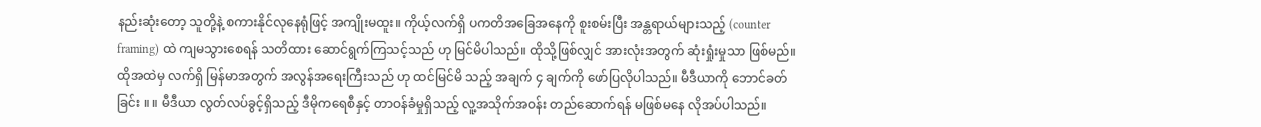နည်းဆုံးတော့ သူတို့နဲ့ စကားနိုင်လုနေရုံဖြင့် အကျိုးမထူး။ ကိုယ့်လက်ရှိ ပကတိအခြေအနေကို စူးစမ်းပြီး အန္တရာယ်များသည့် (counter framing) ထဲ ကျမသွားစေရန် သတိထား ဆောင်ရွက်ကြသင့်သည် ဟု မြင်မိပါသည်။ ထိုသို့ဖြစ်လျှင် အားလုံးအတွက် ဆုံးရှုံးမှုသာ ဖြစ်မည်။ ထိုအထဲမှ လက်ရှိ မြန်မာအတွက် အလွန်အရေးကြီးသည် ဟု ထင်မြင်မိ သည့် အချက် ၄ ချက်ကို ဖော်ပြလိုပါသည်။ မီဒီယာကို ဘောင်ခတ်ခြင်း ။ ။ မီဒီယာ လွတ်လပ်ခွင့်ရှိသည့် ဒီမိုကရေစီနှင့် တာဝန်ခံမှုရှိသည့် လူ့အသိုက်အဝန်း တည်ဆောက်ရန် မဖြစ်မနေ လိုအပ်ပါသည်။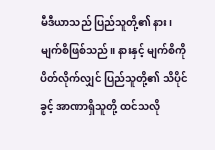မီဒီယာသည် ပြည်သူတို့၏ နား၊ မျက်စိဖြစ်သည်။ နားနှင့် မျက်စိကို ပိတ်လိုက်လျှင် ပြည်သူတို့၏ သိပိုင်ခွင့် အာဏာရှိသူတို့ ထင်သလို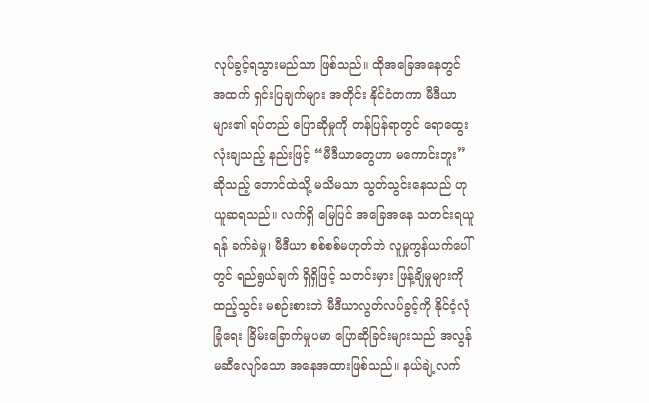လုပ်ခွင့်ရသွားမည်သာ ဖြစ်သည်။ ထိုအခြေအနေတွင် အထက် ရှင်းပြချက်များ အတိုင်း နိုင်ငံတကာ မီဒီယာများ၏ ရပ်တည် ပြောဆိုမှုကို တန်ပြန်ရာတွင် ရောထွေးလုံးချသည့် နည်းဖြင့် “မီဒီယာတွေဟာ မကောင်းဘူး” ဆိုသည့် ဘောင်ထဲသို့ မသိမသာ သွတ်သွင်းနေသည် ဟု ယူဆရသည်။ လက်ရှိ မြေပြင် အခြေအနေ သတင်းရယူရန် ခက်ခဲမှု၊ မီဒီယာ စစ်စစ်မဟုတ်ဘဲ လူမှုကွန်ယက်ပေါ်တွင် ရည်ရွယ်ချက် ရှိရှိဖြင့် သတင်းမှား ဖြန့်ချိမှုများကို ထည့်သွင်း မစဉ်းစားဘဲ မီဒီယာလွတ်လပ်ခွင့်ကို နိုင်ငံ့လုံခြုံရေး ခြိမ်းခြောက်မှုပမာ ပြောဆိုခြင်းများသည် အလွန် မဆီလျော်သော အနေအထားဖြစ်သည်။ နယ်ချဲ့လက်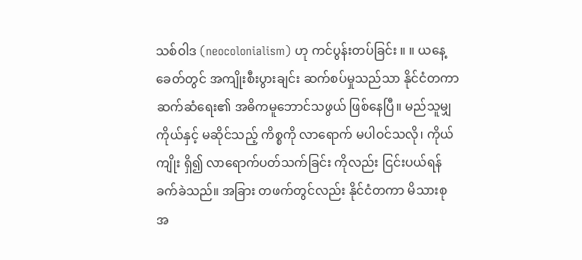သစ်ဝါဒ (neocolonialism) ဟု ကင်ပွန်းတပ်ခြင်း ။ ။ ယနေ့ခေတ်တွင် အကျိုးစီးပွားချင်း ဆက်စပ်မှုသည်သာ နိုင်ငံတကာ ဆက်ဆံရေး၏ အဓိကမူဘောင်သဖွယ် ဖြစ်နေပြီ။ မည်သူမျှ ကိုယ်နှင့် မဆိုင်သည့် ကိစ္စကို လာရောက် မပါဝင်သလို၊ ကိုယ်ကျိုး ရှိ၍ လာရောက်ပတ်သက်ခြင်း ကိုလည်း ငြင်းပယ်ရန် ခက်ခဲသည်။ အခြား တဖက်တွင်လည်း နိုင်ငံတကာ မိသားစု အ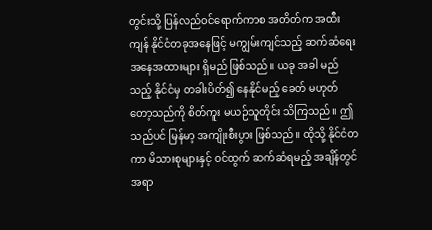တွင်းသို့ ပြန်လည်ဝင်ရောက်ကာစ အတိတ်က အထီးကျန် နိုင်ငံတခုအနေဖြင့် မကျွမ်းကျင်သည့် ဆက်ဆံရေး အနေအထားများ ရှိမည် ဖြစ်သည်။ ယခု အခါ မည်သည့် နိုင်ငံမှ တခါးပိတ်၍ နေနိုင်မည့် ခေတ် မဟုတ်တော့သည်ကို စိတ်ကူး မယဉ်သူတိုင်း သိကြသည်။ ဤသည်ပင် မြန်မာ့ အကျိုးစီးပွား ဖြစ်သည်။ ထိုသို့ နိုင်ငံတကာ မိသားစုများနှင့် ဝင်ထွက် ဆက်ဆံရမည့် အချိန်တွင် အရာ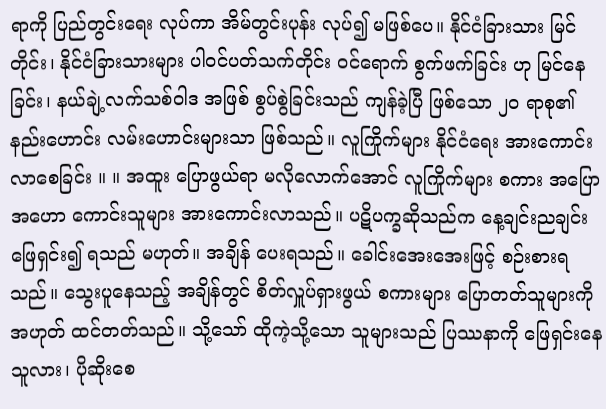ရာကို ပြည်တွင်းရေး လုပ်ကာ အိမ်တွင်းပုန်း လုပ်၍ မဖြစ်ပေ။ နိုင်ငံခြားသား မြင်တိုင်း၊ နိုင်ငံခြားသားများ ပါဝင်ပတ်သက်တိုင်း ဝင်ရောက် စွက်ဖက်ခြင်း ဟု မြင်နေခြင်း၊ နယ်ချဲ့လက်သစ်ဝါဒ အဖြစ် စွပ်စွဲခြင်းသည် ကျန်ခဲ့ပြီ ဖြစ်သော ၂၀ ရာစု၏ နည်းဟောင်း လမ်းဟောင်းများသာ ဖြစ်သည်။ လူကြိုက်များ နိုင်ငံရေး အားကောင်းလာစေခြင်း ။ ။ အထူး ပြောဖွယ်ရာ မလိုလောက်အောင် လူကြိုက်များ စကား အပြောအဟော ကောင်းသူများ အားကောင်းလာသည်။ ပဋိပက္ခဆိုသည်က နေ့ချင်းညချင်း ဖြေရှင်း၍ ရသည် မဟုတ်။ အချိန် ပေးရသည်။ ခေါင်းအေးအေးဖြင့် စဉ်းစားရသည်။ သွေးပူနေသည့် အချိန်တွင် စိတ်လှူပ်ရှားဖွယ် စကားများ ပြောတတ်သူများကို အဟုတ် ထင်တတ်သည်။ သို့သော် ထိုကဲ့သို့သော သူများသည် ပြဿနာကို ဖြေရှင်းနေသူလား၊ ပိုဆိုးစေ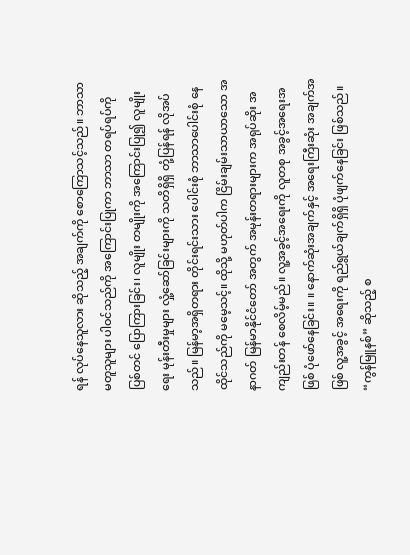ရန် လုပ်နေသူလား ဆိုသည့် အချက်ကို စောကြောသင့်သည်။ ဘာသာမတူသူများ ပါဝင်သည်ကို အကြောင်းပြုကာ ဘာသာ တရပ်ရပ်ကို ပြစ်တင် ပြောကြားခြင်း၊ လူမျိုး တမျိုးကို အကြောင်းပြု၍ လူမျိုးရေး မုန်းတီးမှုများ လှုံ့ဆော်ခြင်းများကို သတိရှိရှိ တုံ့ပြန်ရန် လိုအပ်သည်။ မြန်မာ့အရှိတရား တိုင်းရင်းသား ပေါင်းစုံ ဘာသာပေါင်းစုံ နေထိုင်သည်ကို မမေ့သင့်။ ထိုသို့ မဟုတ်ပါက ငြိမ်းချမ်းသာယာသော အနာဂတ် မြန်မာနိုင်ငံတော် အတွက် အမုန်းတရားများက အရုပ်ဆိုး အကျည်းတန် စေလိမ့်မည်။ လူ့အခွင့်အရေးကို လူတစု အခွင့်အရေးအဖြစ် ပုံဖော်နေခြင်း။ ။ နောက်ဆုံးအချက်နှင့် အရေးကြီးဆုံး အချက်အဖြစ် လူ့အခွင့် အရေးကို ရည်ရွယ်ချက်ရှိရှိ ပုံဖျက်နေခြင်း ဖြစ်သည်။ “ကွန်မြူနစ်” ဆိုသည့် စ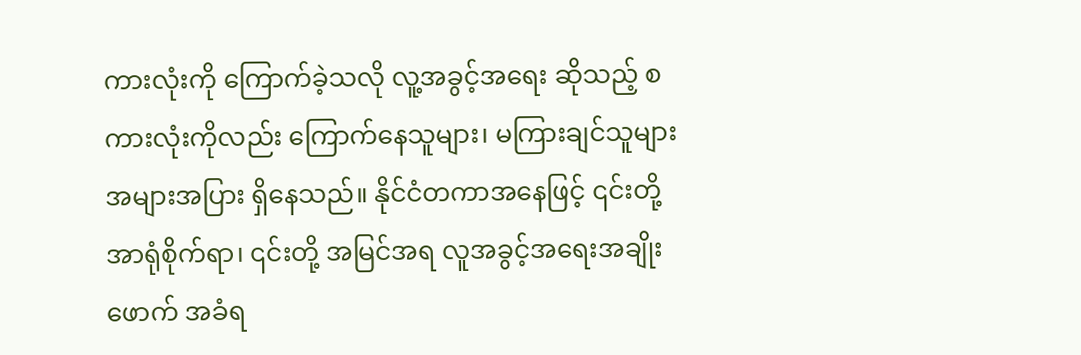ကားလုံးကို ကြောက်ခဲ့သလို လူ့အခွင့်အရေး ဆိုသည့် စကားလုံးကိုလည်း ကြောက်နေသူများ၊ မကြားချင်သူများ အများအပြား ရှိနေသည်။ နိုင်ငံတကာအနေဖြင့် ၎င်းတို့ အာရုံစိုက်ရာ၊ ၎င်းတို့ အမြင်အရ လူအခွင့်အရေးအချိုးဖောက် အခံရ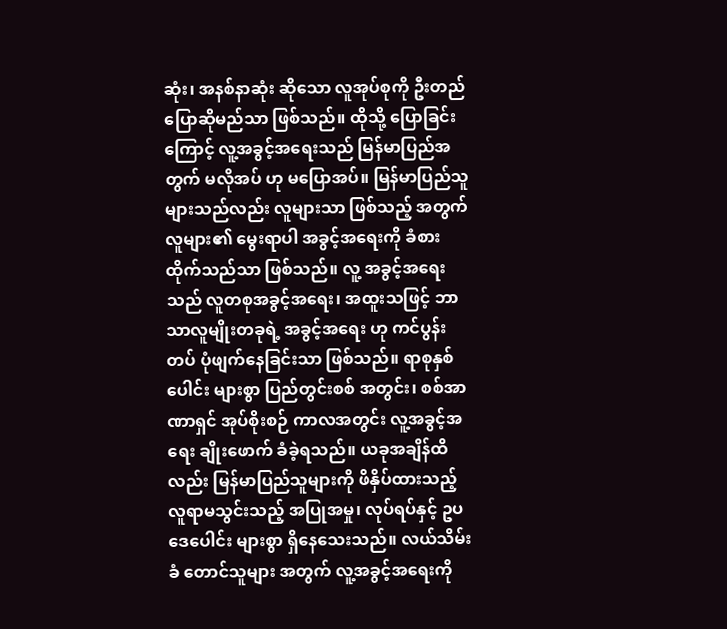ဆုံး၊ အနစ်နာဆုံး ဆိုသော လူအုပ်စုကို ဦးတည် ပြောဆိုမည်သာ ဖြစ်သည်။ ထိုသို့ ပြောခြင်းကြောင့် လူ့အခွင့်အရေးသည် မြန်မာပြည်အတွက် မလိုအပ် ဟု မပြောအပ်။ မြန်မာပြည်သူများသည်လည်း လူများသာ ဖြစ်သည့် အတွက် လူများ၏ မွေးရာပါ အခွင့်အရေးကို ခံစားထိုက်သည်သာ ဖြစ်သည်။ လူ့ အခွင့်အရေးသည် လူတစုအခွင့်အရေး၊ အထူးသဖြင့် ဘာသာလူမျိုးတခုရဲ့ အခွင့်အရေး ဟု ကင်ပွန်းတပ် ပုံဖျက်နေခြင်းသာ ဖြစ်သည်။ ရာစုနှစ်ပေါင်း များစွာ ပြည်တွင်းစစ် အတွင်း၊ စစ်အာဏာရှင် အုပ်စိုးစဉ် ကာလအတွင်း လူ့အခွင့်အရေး ချိုးဖောက် ခံခဲ့ရသည်။ ယခုအချိန်ထိလည်း မြန်မာပြည်သူများကို ဖိနှိပ်ထားသည့် လူရာမသွင်းသည့် အပြုအမှု၊ လုပ်ရပ်နှင့် ဥပဒေပေါင်း များစွာ ရှိနေသေးသည်။ လယ်သိမ်းခံ တောင်သူများ အတွက် လူ့အခွင့်အရေးကို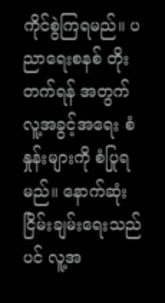ကိုင်စွဲကြရမည်။ ပညာရေးစနစ် တိုးတက်ရန် အတွက် လူ့အခွင့်အရေး စံနှုန်းများကို စံပြုရမည်။ နောက်ဆုံး ငြိမ်းချမ်းရေးသည်ပင် လူ့အ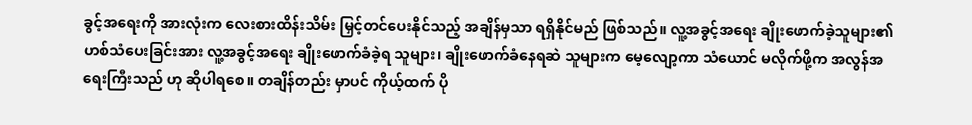ခွင့်အရေးကို အားလုံးက လေးစားထိန်းသိမ်း မြှင့်တင်ပေးနိုင်သည့် အချိန်မှသာ ရရှိနိုင်မည် ဖြစ်သည်။ လူ့အခွင့်အရေး ချိုးဖောက်ခဲ့သူများ၏ ဟစ်သံပေးခြင်းအား လူ့အခွင့်အရေး ချိုးဖောက်ခံခဲ့ရ သူများ၊ ချိုးဖောက်ခံနေရဆဲ သူများက မေ့လျော့ကာ သံယောင် မလိုက်ဖို့က အလွန်အရေးကြီးသည် ဟု ဆိုပါရစေ။ တချိန်တည်း မှာပင် ကိုယ့်ထက် ပို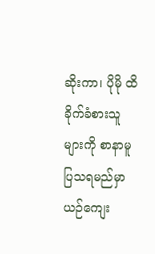ဆိုးကာ၊ ပိုမို ထိခိုက်ခံစားသူများကို စာနာမူ ပြသရမည်မှာ ယဉ်ကျေး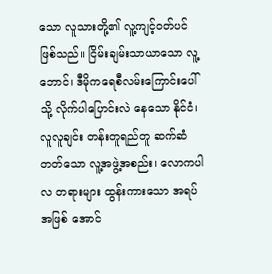သော လူသားတို့၏ လူ့ကျင့်ဝတ်ပင် ဖြစ်သည်။ ငြိမ်းချမ်းသာယာသော လူ့ဘောင်၊ ဒီမိုကရေစီလမ်းကြောင်းပေါ်သို့ လိုက်ပါပြောင်းလဲ နေသော နိုင်ငံ၊ လူလူချင်း တန်းတူရည်တူ ဆက်ဆံတတ်သော လူ့အဖွဲ့အစည်း၊ လောကပါလ တရားများ ထွန်းကားသော အရပ်အဖြစ် အောင်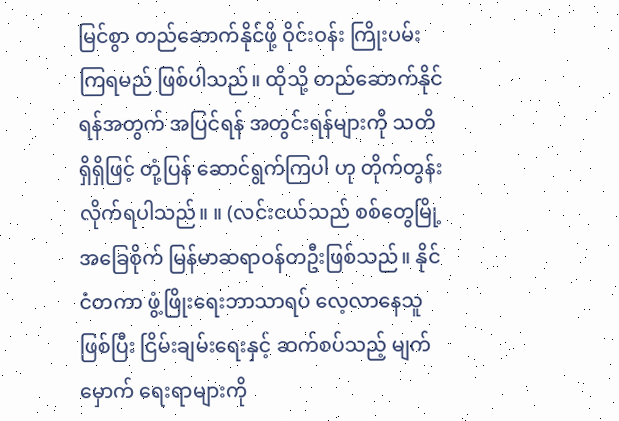မြင်စွာ တည်ဆောက်နိုင်ဖို့ ဝိုင်းဝန်း ကြိုးပမ်းကြရမည် ဖြစ်ပါသည်။ ထိုသို့ တည်ဆောက်နိုင်ရန်အတွက် အပြင်ရန် အတွင်းရန်များကို သတိရှိရှိဖြင့် တုံ့ပြန် ဆောင်ရွက်ကြပါ ဟု တိုက်တွန်းလိုက်ရပါသည်။ ။ (လင်းငယ်သည် စစ်တွေမြို့အခြေစိုက် မြန်မာဆရာဝန်တဦးဖြစ်သည်။ နိုင်ငံတကာ ဖွံ့ဖြိုးရေးဘာသာရပ် လေ့လာနေသူ ဖြစ်ပြီး ငြိမ်းချမ်းရေးနှင့် ဆက်စပ်သည့် မျက်မှောက် ရေးရာများကို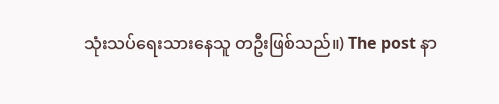သုံးသပ်ရေးသားနေသူ တဦးဖြစ်သည်။) The post နာ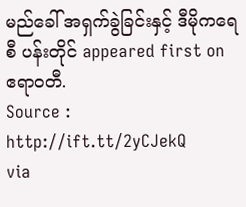မည်ခေါ် အရှက်ခွဲခြင်းနှင့် ဒီမိုကရေစီ ပန်းတိုင် appeared first on ဧရာဝတီ.
Source : http://ift.tt/2yCJekQ
via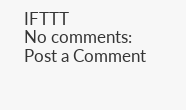IFTTT
No comments:
Post a Comment